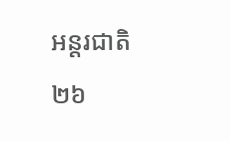អន្តរជាតិ
២៦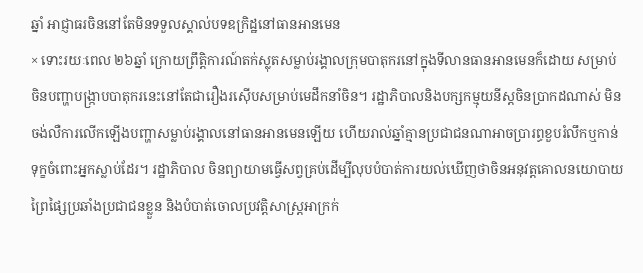ឆ្នាំ អាជ្ញាធរចិននៅតែមិនទទួលស្គាល់បទឧក្រិដ្ឋនៅធានអានមេន
× ទោះរយៈពេល ២៦ឆ្នាំ ក្រោយព្រឹត្តិការណ៍តក់ស្លុតសម្លាប់រង្គាលក្រុមបាតុករនៅក្នុងទីលានធានអានមេនក៏ដោយ សម្រាប់ចិនបញ្ហាបង្ក្រាបបាតុករនេះនៅតែជារឿងរស៊ើបសម្រាប់មេដឹកនាំចិន។ រដ្ឋាភិបាលនិងបក្សកម្មុយនីស្តចិនប្រាកដណាស់ មិនចង់លឺការលើកឡើងបញ្ហាសម្លាប់រង្គាលនៅធានអានមេនឡើយ ហើយរាល់ឆ្នាំគ្មានប្រជាជនណាអាចប្រារព្ធខួបរំលឹកឬកាន់ទុក្ខចំពោះអ្នកស្លាប់ដែរ។ រដ្ឋាភិបាល ចិនព្យាយាមធ្វើសព្វគ្រប់ដើម្បីលុបបំបាត់ការយល់ឃើញថាចិនអនុវត្តគោលនយោបាយព្រៃផ្សៃប្រឆាំងប្រជាជនខ្លួន និងបំបាត់ចោលប្រវត្តិសាស្ត្រអាក្រក់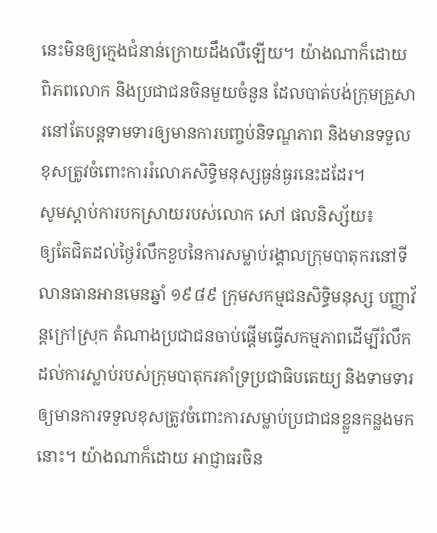នេះមិនឲ្យក្មេងជំនាន់ក្រោយដឹងលឺឡើយ។ យ៉ាងណាក៏ដោយ ពិភពលោក និងប្រជាជនចិនមួយចំនួន ដែលបាត់បង់ក្រុមគ្រួសារនៅតែបន្តទាមទារឲ្យមានការបញ្ចប់និទណ្ឌភាព និងមានទទួលខុសត្រូវចំពោះការរំលោភសិទ្ធិមនុស្សធ្ងន់ធ្ងរនេះដដែរ។
សូមស្តាប់ការបកស្រាយរបស់លោក សៅ ផលនិស្ស័យ៖
ឲ្យតែជិតដល់ថ្ងៃរំលឹកខួបនៃការសម្លាប់រង្គាលក្រុមបាតុករនៅទីលានធានអានមេនឆ្នាំ ១៩៨៩ ក្រុមសកម្មជនសិទ្ធិមនុស្ស បញ្ញាវ័ន្តក្រៅស្រុក តំណាងប្រជាជនចាប់ផ្តើមធ្វើសកម្មភាពដើម្បីរំលឹកដល់ការស្លាប់របស់ក្រុមបាតុករគាំទ្រប្រជាធិបតេយ្យ និងទាមទារឲ្យមានការទទួលខុសត្រូវចំពោះការសម្លាប់ប្រជាជនខ្លួនកន្លងមកនោះ។ យ៉ាងណាក៏ដោយ អាជ្ញាធរចិន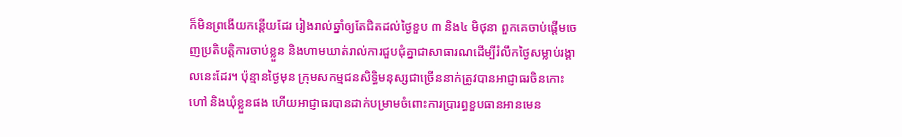ក៏មិនព្រងើយកន្តើយដែរ រៀងរាល់ឆ្នាំឲ្យតែជិតដល់ថ្ងៃខួប ៣ និង៤ មិថុនា ពួកគេចាប់ផ្តើមចេញប្រតិបត្តិការចាប់ខ្លួន និងហាមឃាត់រាល់ការជួបជុំគ្នាជាសាធារណដើម្បីរំលឹកថ្ងៃសម្លាប់រង្គាលនេះដែរ។ ប៉ុន្មានថ្ងៃមុន ក្រុមសកម្មជនសិទ្ធិមនុស្សជាច្រើននាក់ត្រូវបានអាជ្ញាធរចិនកោះហៅ និងឃុំខ្លួនផង ហើយអាជ្ញាធរបានដាក់បម្រាមចំពោះការប្រារព្ធខួបធានអានមេន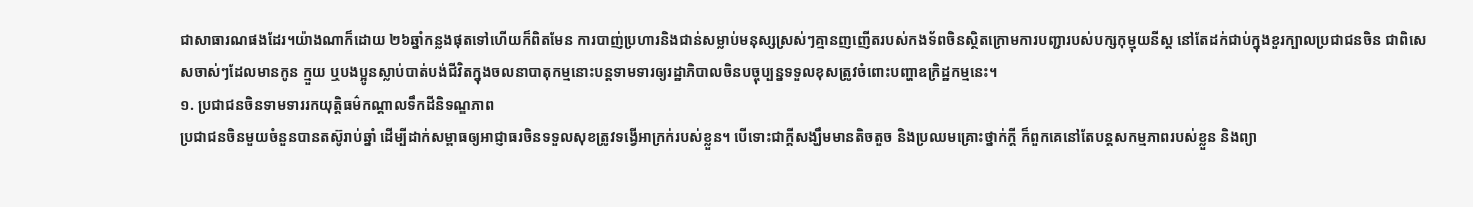ជាសាធារណផងដែរ។យ៉ាងណាក៏ដោយ ២៦ឆ្នាំកន្លងផុតទៅហើយក៏ពិតមែន ការបាញ់ប្រហារនិងជាន់សម្លាប់មនុស្សស្រស់ៗគ្មានញញើតរបស់កងទ័ពចិនស្ថិតក្រោមការបញ្ជារបស់បក្សកុម្មុយនីស្ត នៅតែដក់ជាប់ក្នុងខួរក្បាលប្រជាជនចិន ជាពិសេសចាស់ៗដែលមានកូន ក្មួយ ឬបងប្អូនស្លាប់បាត់បង់ជីវិតក្នុងចលនាបាតុកម្មនោះបន្តទាមទារឲ្យរដ្ឋាភិបាលចិនបច្ចុប្បន្នទទួលខុសត្រូវចំពោះបញ្ហាឧក្រិដ្ឋកម្មនេះ។
១. ប្រជាជនចិនទាមទាររកយុត្តិធម៌កណ្តាលទឹកដីនិទណ្ឌភាព
ប្រជាជនចិនមួយចំនួនបានតស៊ូរាប់ឆ្នាំ ដើម្បីដាក់សម្ពាធឲ្យអាជ្ញាធរចិនទទួលសុខត្រូវទង្វើអាក្រក់របស់ខ្លួន។ បើទោះជាក្តីសង្ឃឹមមានតិចតួច និងប្រឈមគ្រោះថ្នាក់ក្តី ក៏ពួកគេនៅតែបន្តសកម្មភាពរបស់ខ្លួន និងព្យា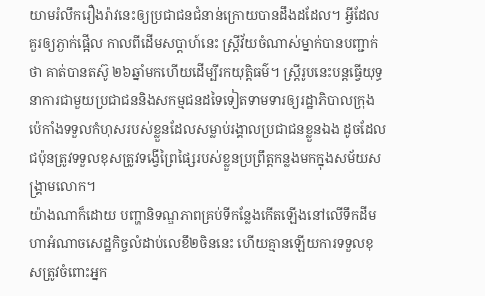យាមរំលឹករឿងរ៉ាវនេះឲ្យប្រជាជនជំនាន់ក្រោយបានដឹងដដែល។ អ្វីដែលគួរឲ្យភ្ងាក់ផ្អើល កាលពីដើមសប្តាហ៍នេះ ស្ត្រីវ័យចំណាស់ម្នាក់បានបញ្ជាក់ថា គាត់បានតស៊ូ ២៦ឆ្នាំមកហើយដើម្បីរកយុត្តិធម៌។ ស្ត្រីរូបនេះបន្តធ្វើយុទ្ធនាការជាមួយប្រជាជននិងសកម្មជនដទៃទៀតទាមទារឲ្យរដ្ឋាភិបាលក្រុងប៉េកាំងទទួលកំហុសរបស់ខ្លួនដែលសម្លាប់រង្គាលប្រជាជនខ្លួនឯង ដូចដែលជប៉ុនត្រូវទទួលខុសត្រូវទង្វើព្រៃផ្សៃរបស់ខ្លួនប្រព្រឹត្តកន្លងមកក្នុងសម័យសង្គ្រាមលោក។
យ៉ាងណាក៏ដោយ បញ្ហានិទណ្ឌភាពគ្រប់ទីកន្លែងកើតឡើងនៅលើទឹកដីមហាអំណាចសេដ្ឋកិច្ចលំដាប់លេខឹ២ចិននេះ ហើយគ្មានឡើយការទទួលខុសត្រូវចំពោះអ្នក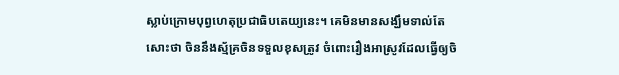ស្លាប់ក្រោមបុព្វហេតុប្រជាធិបតេយ្យនេះ។ គេមិនមានសង្ឃឹមទាល់តែសោះថា ចិននឹងស្ម័គ្រចិនទទួលខុសត្រូវ ចំពោះរឿងអាស្រូវដែលធ្វើឲ្យចិ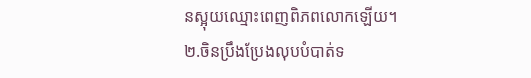នស្អុយឈ្មោះពេញពិភពលោកឡើយ។
២.ចិនប្រឹងប្រែងលុបបំបាត់ទ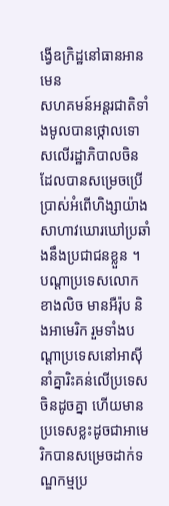ង្វើឧក្រិដ្ឋនៅធានអានមេន
សហគមន៍អន្តរជាតិទាំងមូលបានថ្កោលទោសលើរដ្ឋាភិបាលចិន ដែលបានសម្រេចប្រើប្រាស់អំពើហិង្សាយ៉ាងសាហាវឃោរឃៅប្រឆាំងនឹងប្រជាជនខ្លួន ។ បណ្តាប្រទេសលោកខាងលិច មានអឺរ៉ុប និងអាមេរិក រួមទាំងបណ្តាប្រទេសនៅអាស៊ី នាំគ្នារិះគន់លើប្រទេសចិនដូចគ្នា ហើយមានប្រទេសខ្លះដូចជាអាមេរិកបានសម្រេចដាក់ទណ្ឌកម្មប្រ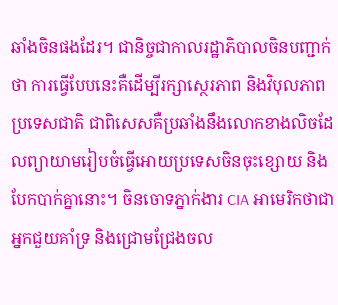ឆាំងចិនផងដែរ។ ជានិច្ចជាកាលរដ្ឋាភិបាលចិនបញ្ជាក់ថា ការធ្វើបែបនេះគឺដើម្បីរក្សាស្ថេរភាព និងវិបុលភាពប្រទេសជាតិ ជាពិសេសគឺប្រឆាំងនឹងលោកខាងលិចដែលព្យាយាមរៀបចំធ្វើអោយប្រទេសចិនចុះខ្សោយ និងបែកបាក់គ្នានោះ។ ចិនចោទភ្នាក់ងារ CIA អាមេរិកថាជាអ្នកជួយគាំទ្រ និងជ្រោមជ្រែងចល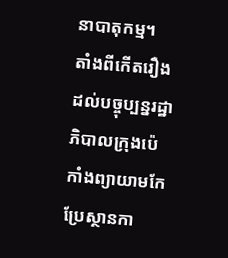នាបាតុកម្ម។
តាំងពីកើតរឿងដល់បច្ចុប្បន្នរដ្ឋាភិបាលក្រុងប៉េកាំងព្យាយាមកែប្រែស្ថានកា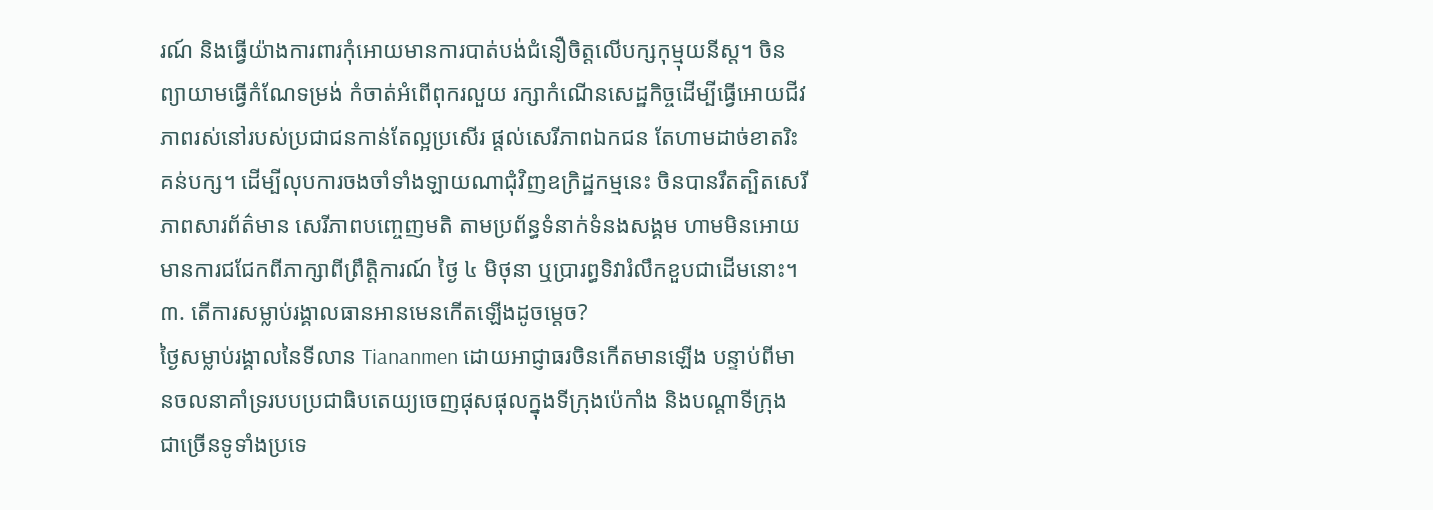រណ៍ និងធ្វើយ៉ាងការពារកុំអោយមានការបាត់បង់ជំនឿចិត្តលើបក្សកុម្មុយនីស្ត។ ចិន ព្យាយាមធ្វើកំណែទម្រង់ កំចាត់អំពើពុករលួយ រក្សាកំណើនសេដ្ឋកិច្ចដើម្បីធ្វើអោយជីវភាពរស់នៅរបស់ប្រជាជនកាន់តែល្អប្រសើរ ផ្តល់សេរីភាពឯកជន តែហាមដាច់ខាតរិះគន់បក្ស។ ដើម្បីលុបការចងចាំទាំងឡាយណាជុំវិញឧក្រិដ្ឋកម្មនេះ ចិនបានរឹតត្បិតសេរីភាពសារព័ត៌មាន សេរីភាពបញ្ចេញមតិ តាមប្រព័ន្ធទំនាក់ទំនងសង្គម ហាមមិនអោយមានការជជែកពីភាក្សាពីព្រឹត្តិការណ៍ ថ្ងៃ ៤ មិថុនា ឬប្រារព្ធទិវារំលឹកខួបជាដើមនោះ។
៣. តើការសម្លាប់រង្គាលធានអានមេនកើតឡើងដូចម្តេច?
ថ្ងៃសម្លាប់រង្គាលនៃទីលាន Tiananmen ដោយអាជ្ញាធរចិនកើតមានឡើង បន្ទាប់ពីមានចលនាគាំទ្ររបបប្រជាធិបតេយ្យចេញផុសផុលក្នុងទីក្រុងប៉េកាំង និងបណ្តាទីក្រុងជាច្រើនទូទាំងប្រទេ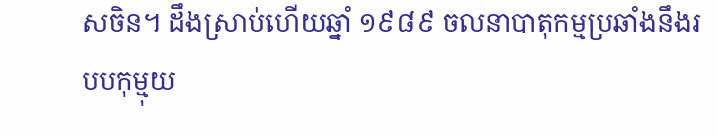សចិន។ ដឹងស្រាប់ហើយឆ្នាំ ១៩៨៩ ចលនាបាតុកម្មប្រឆាំងនឹងរបបកុម្មុយ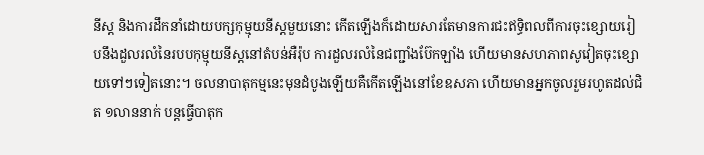នីស្ត និងការដឹកនាំដោយបក្សកុម្មុយនីស្តមួយនោះ កើតឡើងក៏ដោយសារតែមានការជះឥទ្ធិពលពីការចុះខ្សោយរៀបនឹងដួលរលំនៃរបបកុម្មុយនីស្តនៅតំបន់អឺរ៉ុប ការដួលរលំនៃជញ្ជាំងប៊ែកឡាំង ហើយមានសហភាពសូវៀតចុះខ្សោយទៅៗទៀតនោះ។ ចលនាបាតុកម្មនេះមុនដំបូងឡើយគឺកើតឡើងនៅខែឧសភា ហើយមានអ្នកចូលរួមរហូតដល់ជិត ១លាននាក់ បន្តធ្វើបាតុក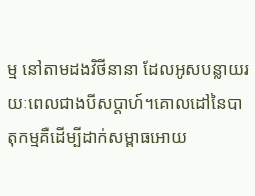ម្ម នៅតាមដងវិថីនានា ដែលអូសបន្លាយរយៈពេលជាងបីសប្តាហ៍។គោលដៅនៃបាតុកម្មគឺដើម្បីដាក់សម្ពាធអោយ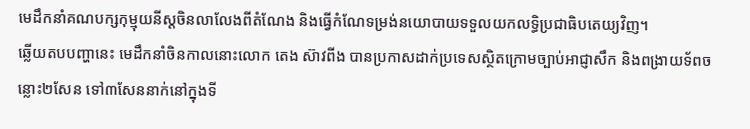មេដឹកនាំគណបក្សកុម្មុយនីស្តចិនលាលែងពីតំណែង និងធ្វើកំណែទម្រង់នយោបាយទទួលយកលទ្ធិប្រជាធិបតេយ្យវិញ។
ឆ្លើយតបបញ្ហានេះ មេដឹកនាំចិនកាលនោះលោក តេង ស៊ាវពីង បានប្រកាសដាក់ប្រទេសស្ថិតក្រោមច្បាប់អាជ្ញាសឹក និងពង្រាយទ័ពចន្លោះ២សែន ទៅ៣សែននាក់នៅក្នុងទី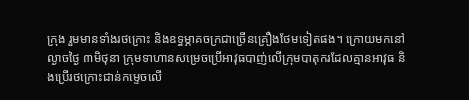ក្រុង រួមមានទាំងរថក្រោះ និងឧទ្ធម្ភាគចក្រជាច្រើនគ្រឿងថែមទៀតផង។ ក្រោយមកនៅល្ងាចថ្ងៃ ៣មិថុនា ក្រុមទាហានសម្រេចប្រើអាវុធបាញ់លើក្រុមបាតុករដែលគ្មានអាវុធ និងប្រើរថក្រោះជាន់កម្ទេចលើ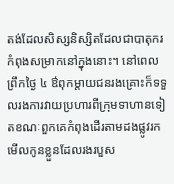តង់ដែលសិស្សនិស្សិតដែលជាបាតុករកំពុងសម្រាកនៅក្នុងនោះ។ នៅពេលព្រឹកថ្ងៃ ៤ ឳពុកម្តាយជនរងគ្រោះក៏ទទួលរងការវាយប្រហារពីក្រុមទាហានទៀតខណៈពួកគេកំពុងដើរតាមដងផ្លូវរកមើលកូនខ្លួនដែលរងរបួស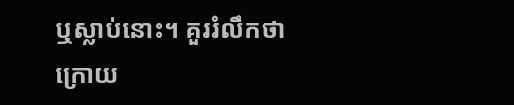ឬស្លាប់នោះ។ គួររំលឹកថា ក្រោយ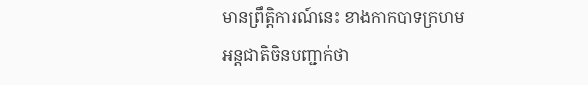មានព្រឹត្តិការណ៍នេះ ខាងកាកបាទក្រហមអន្តជាតិចិនបញ្ជាក់ថា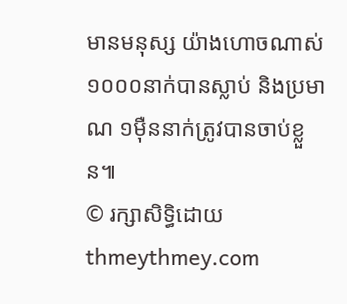មានមនុស្ស យ៉ាងហោចណាស់១០០០នាក់បានស្លាប់ និងប្រមាណ ១ម៉ឺននាក់ត្រូវបានចាប់ខ្លួន៕
© រក្សាសិទ្ធិដោយ thmeythmey.com